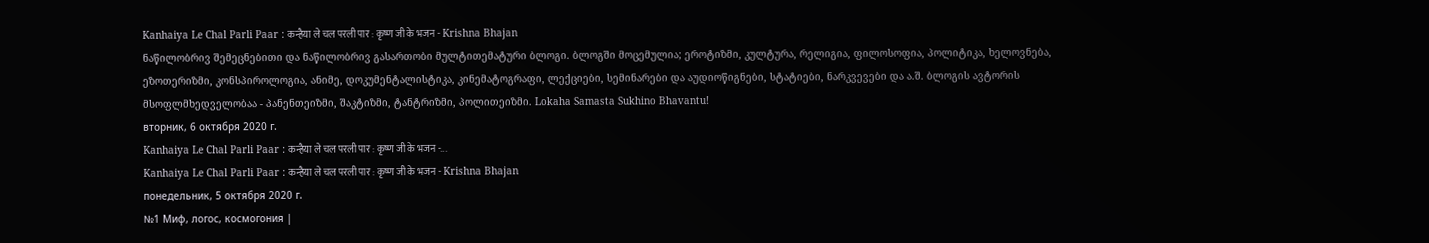Kanhaiya Le Chal Parli Paar : कन्हैया ले चल परली पार : कृष्ण जी के भजन - Krishna Bhajan
ნაწილობრივ შემეცნებითი და ნაწილობრივ გასართობი მულტითემატური ბლოგი. ბლოგში მოცემულია; ეროტიზმი, კულტურა, რელიგია, ფილოსოფია, პოლიტიკა, ხელოვნება, ეზოთერიზმი, კონსპიროლოგია, ანიმე, დოკუმენტალისტიკა, კინემატოგრაფი, ლექციები, სემინარები და აუდიოწიგნები, სტატიები, ნარკვევები და ა.შ. ბლოგის ავტორის მსოფლმხედველობაა - პანენთეიზმი, შაკტიზმი, ტანტრიზმი, პოლითეიზმი. Lokaha Samasta Sukhino Bhavantu!
вторник, 6 октября 2020 г.
Kanhaiya Le Chal Parli Paar : कन्हैया ले चल परली पार : कृष्ण जी के भजन -...
Kanhaiya Le Chal Parli Paar : कन्हैया ले चल परली पार : कृष्ण जी के भजन - Krishna Bhajan
понедельник, 5 октября 2020 г.
№1 Миф, логос, космогония |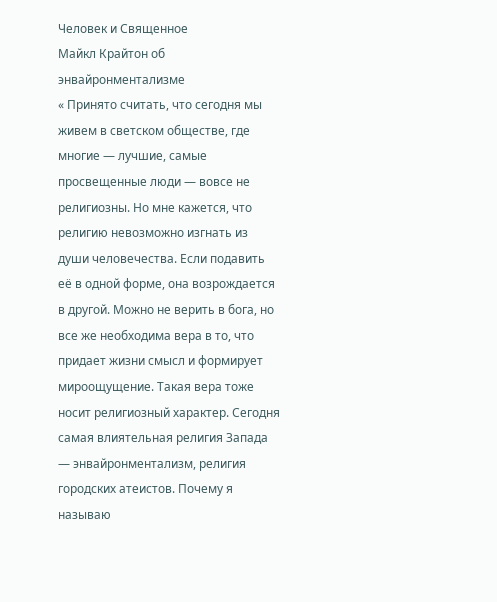Человек и Священное
Майкл Крайтон об энвайронментализме
« Принято считать, что сегодня мы живем в светском обществе, где многие — лучшие, самые просвещенные люди — вовсе не религиозны. Но мне кажется, что религию невозможно изгнать из души человечества. Если подавить её в одной форме, она возрождается в другой. Можно не верить в бога, но все же необходима вера в то, что придает жизни смысл и формирует мироощущение. Такая вера тоже носит религиозный характер. Сегодня самая влиятельная религия Запада — энвайронментализм, религия городских атеистов. Почему я называю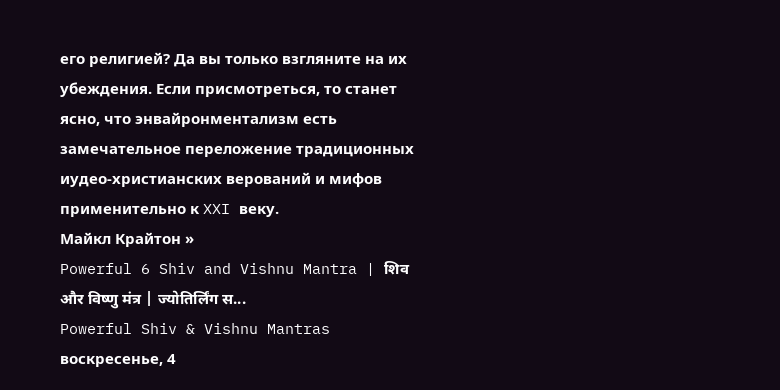его религией? Да вы только взгляните на их убеждения. Если присмотреться, то станет ясно, что энвайронментализм есть замечательное переложение традиционных иудео-христианских верований и мифов применительно к XXI веку.
Майкл Крайтон »
Powerful 6 Shiv and Vishnu Mantra | शिव और विष्णु मंत्र | ज्योतिर्लिंग स...
Powerful Shiv & Vishnu Mantras
воскресенье, 4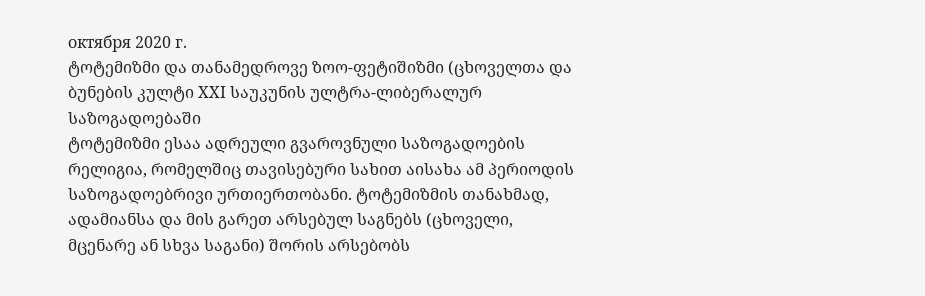октября 2020 г.
ტოტემიზმი და თანამედროვე ზოო-ფეტიშიზმი (ცხოველთა და ბუნების კულტი XXI საუკუნის ულტრა-ლიბერალურ საზოგადოებაში
ტოტემიზმი ესაა ადრეული გვაროვნული საზოგადოების რელიგია, რომელშიც თავისებური სახით აისახა ამ პერიოდის საზოგადოებრივი ურთიერთობანი. ტოტემიზმის თანახმად, ადამიანსა და მის გარეთ არსებულ საგნებს (ცხოველი, მცენარე ან სხვა საგანი) შორის არსებობს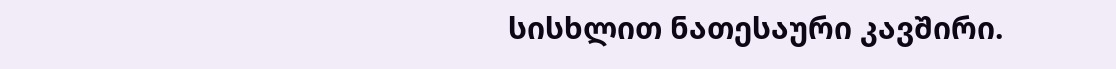სისხლით ნათესაური კავშირი.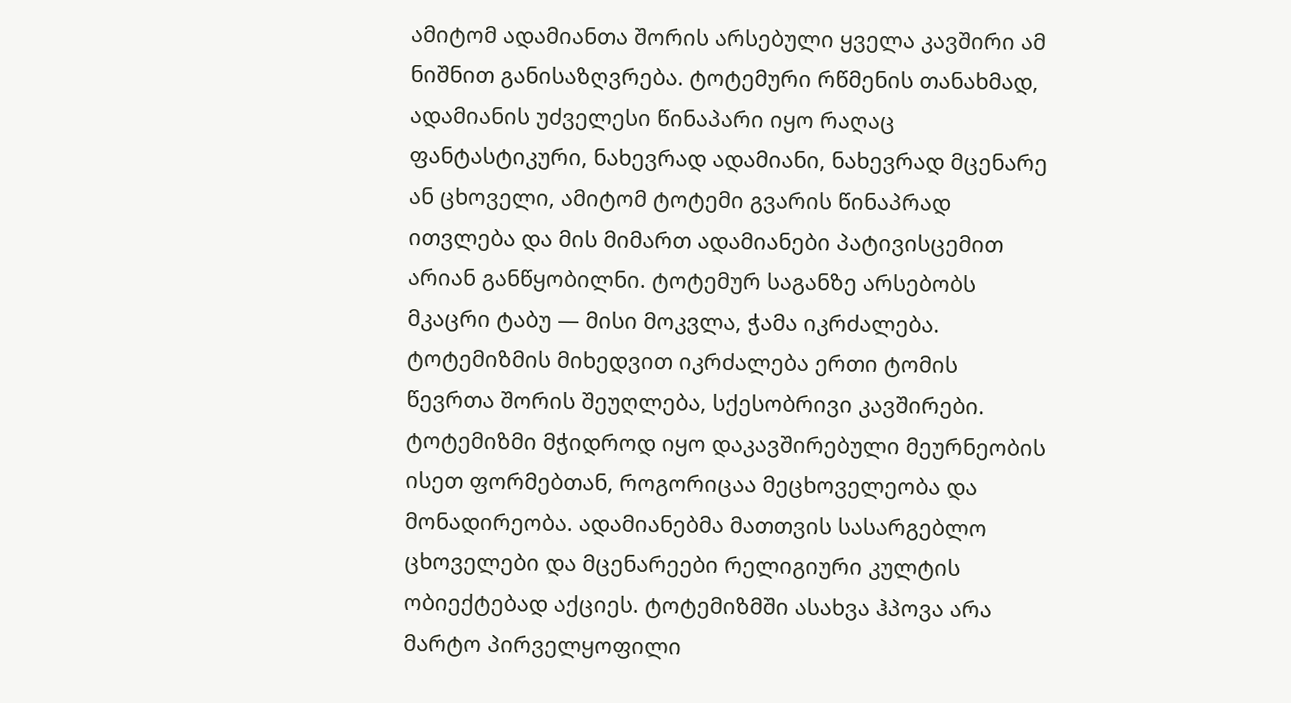ამიტომ ადამიანთა შორის არსებული ყველა კავშირი ამ ნიშნით განისაზღვრება. ტოტემური რწმენის თანახმად, ადამიანის უძველესი წინაპარი იყო რაღაც ფანტასტიკური, ნახევრად ადამიანი, ნახევრად მცენარე ან ცხოველი, ამიტომ ტოტემი გვარის წინაპრად ითვლება და მის მიმართ ადამიანები პატივისცემით არიან განწყობილნი. ტოტემურ საგანზე არსებობს მკაცრი ტაბუ — მისი მოკვლა, ჭამა იკრძალება. ტოტემიზმის მიხედვით იკრძალება ერთი ტომის წევრთა შორის შეუღლება, სქესობრივი კავშირები. ტოტემიზმი მჭიდროდ იყო დაკავშირებული მეურნეობის ისეთ ფორმებთან, როგორიცაა მეცხოველეობა და მონადირეობა. ადამიანებმა მათთვის სასარგებლო ცხოველები და მცენარეები რელიგიური კულტის ობიექტებად აქციეს. ტოტემიზმში ასახვა ჰპოვა არა მარტო პირველყოფილი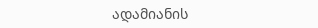ადამიანის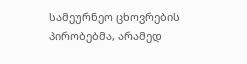სამეურნეო ცხოვრების პირობებმა, არამედ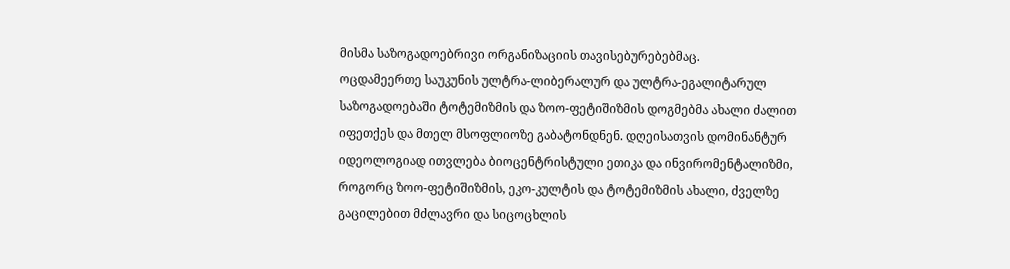მისმა საზოგადოებრივი ორგანიზაციის თავისებურებებმაც.
ოცდამეერთე საუკუნის ულტრა-ლიბერალურ და ულტრა-ეგალიტარულ საზოგადოებაში ტოტემიზმის და ზოო-ფეტიშიზმის დოგმებმა ახალი ძალით იფეთქეს და მთელ მსოფლიოზე გაბატონდნენ. დღეისათვის დომინანტურ იდეოლოგიად ითვლება ბიოცენტრისტული ეთიკა და ინვირომენტალიზმი, როგორც ზოო-ფეტიშიზმის, ეკო-კულტის და ტოტემიზმის ახალი, ძველზე გაცილებით მძლავრი და სიცოცხლის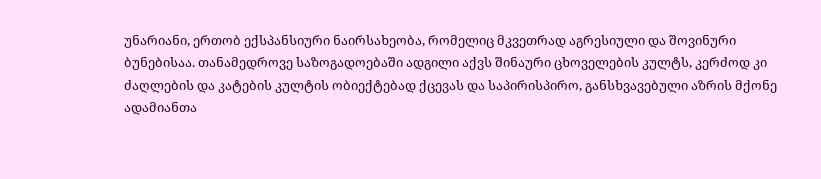უნარიანი, ერთობ ექსპანსიური ნაირსახეობა, რომელიც მკვეთრად აგრესიული და შოვინური ბუნებისაა. თანამედროვე საზოგადოებაში ადგილი აქვს შინაური ცხოველების კულტს, კერძოდ კი ძაღლების და კატების კულტის ობიექტებად ქცევას და საპირისპირო, განსხვავებული აზრის მქონე ადამიანთა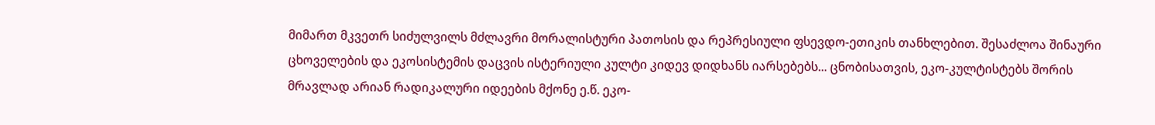მიმართ მკვეთრ სიძულვილს მძლავრი მორალისტური პათოსის და რეპრესიული ფსევდო-ეთიკის თანხლებით. შესაძლოა შინაური ცხოველების და ეკოსისტემის დაცვის ისტერიული კულტი კიდევ დიდხანს იარსებებს... ცნობისათვის, ეკო-კულტისტებს შორის მრავლად არიან რადიკალური იდეების მქონე ე.წ. ეკო-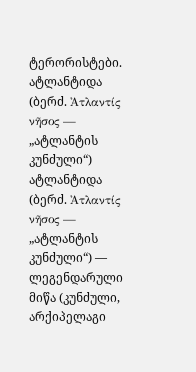ტერორისტები.
ატლანტიდა (ბერძ. Ἀτλαντίς νῆσος — „ატლანტის კუნძული“)
ატლანტიდა (ბერძ. Ἀτλαντίς νῆσος — „ატლანტის კუნძული“) — ლეგენდარული მიწა (კუნძული, არქიპელაგი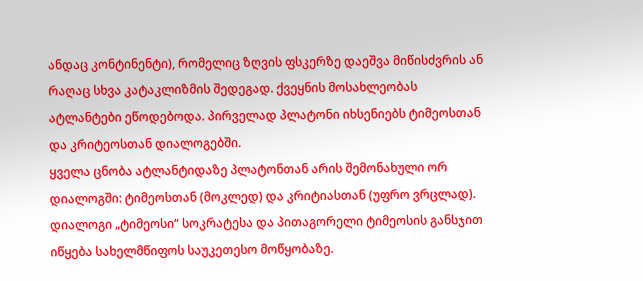ანდაც კონტინენტი), რომელიც ზღვის ფსკერზე დაეშვა მიწისძვრის ან რაღაც სხვა კატაკლიზმის შედეგად. ქვეყნის მოსახლეობას ატლანტები ეწოდებოდა. პირველად პლატონი იხსენიებს ტიმეოსთან და კრიტეოსთან დიალოგებში.
ყველა ცნობა ატლანტიდაზე პლატონთან არის შემონახული ორ დიალოგში: ტიმეოსთან (მოკლედ) და კრიტიასთან (უფრო ვრცლად). დიალოგი „ტიმეოსი“ სოკრატესა და პითაგორელი ტიმეოსის განსჯით იწყება სახელმწიფოს საუკეთესო მოწყობაზე.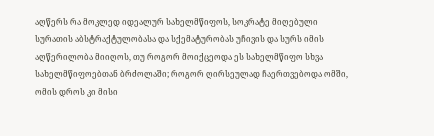აღწერს რა მოკლედ იდეალურ სახელმწიფოს, სოკრატე მიღებული სურათის აბსტრაქტულობასა და სქემატურობას უჩივის და სურს იმის აღწერილობა მიიღოს, თუ როგორ მოიქცეოდა ეს სახელმწიფო სხვა სახელმწიფოებთან ბრძოლაში; როგორ ღირსეულად ჩაერთვებოდა ომში, ომის დროს კი მისი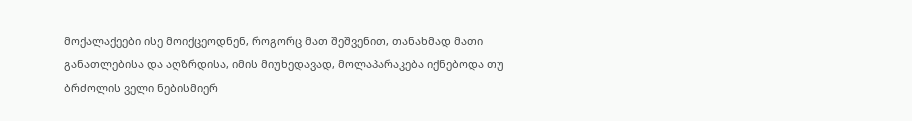მოქალაქეები ისე მოიქცეოდნენ, როგორც მათ შეშვენით, თანახმად მათი განათლებისა და აღზრდისა, იმის მიუხედავად, მოლაპარაკება იქნებოდა თუ ბრძოლის ველი ნებისმიერ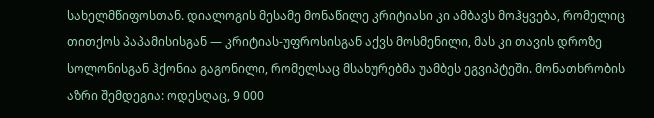სახელმწიფოსთან. დიალოგის მესამე მონაწილე კრიტიასი კი ამბავს მოჰყვება, რომელიც თითქოს პაპამისისგან — კრიტიას-უფროსისგან აქვს მოსმენილი, მას კი თავის დროზე სოლონისგან ჰქონია გაგონილი, რომელსაც მსახურებმა უამბეს ეგვიპტეში. მონათხრობის აზრი შემდეგია: ოდესღაც, 9 000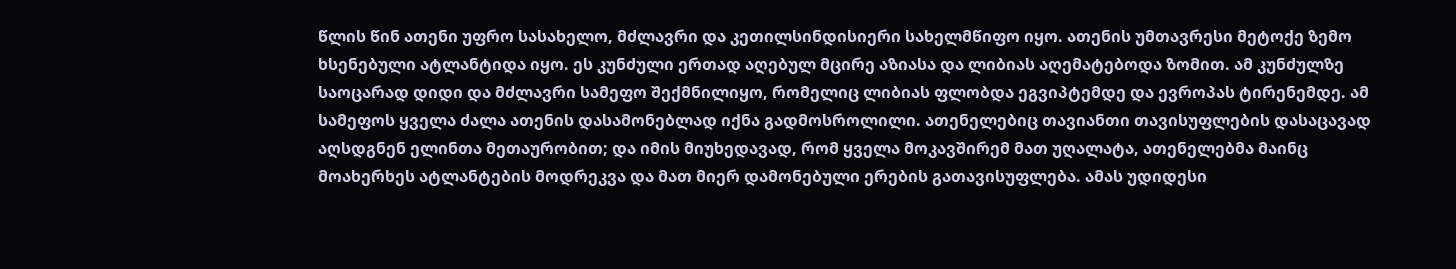წლის წინ ათენი უფრო სასახელო, მძლავრი და კეთილსინდისიერი სახელმწიფო იყო. ათენის უმთავრესი მეტოქე ზემო ხსენებული ატლანტიდა იყო. ეს კუნძული ერთად აღებულ მცირე აზიასა და ლიბიას აღემატებოდა ზომით. ამ კუნძულზე საოცარად დიდი და მძლავრი სამეფო შექმნილიყო, რომელიც ლიბიას ფლობდა ეგვიპტემდე და ევროპას ტირენემდე. ამ სამეფოს ყველა ძალა ათენის დასამონებლად იქნა გადმოსროლილი. ათენელებიც თავიანთი თავისუფლების დასაცავად აღსდგნენ ელინთა მეთაურობით; და იმის მიუხედავად, რომ ყველა მოკავშირემ მათ უღალატა, ათენელებმა მაინც მოახერხეს ატლანტების მოდრეკვა და მათ მიერ დამონებული ერების გათავისუფლება. ამას უდიდესი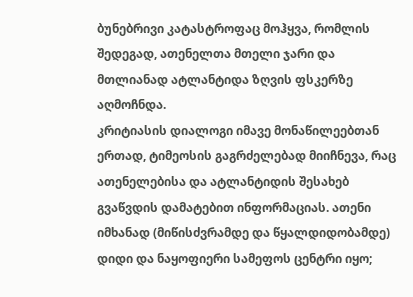ბუნებრივი კატასტროფაც მოჰყვა, რომლის შედეგად, ათენელთა მთელი ჯარი და მთლიანად ატლანტიდა ზღვის ფსკერზე აღმოჩნდა.
კრიტიასის დიალოგი იმავე მონაწილეებთან ერთად, ტიმეოსის გაგრძელებად მიიჩნევა, რაც ათენელებისა და ატლანტიდის შესახებ გვაწვდის დამატებით ინფორმაციას. ათენი იმხანად (მიწისძვრამდე და წყალდიდობამდე) დიდი და ნაყოფიერი სამეფოს ცენტრი იყო;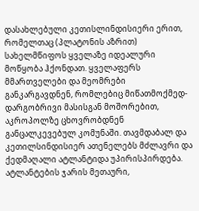დასახლებული კეთისლინდისიერი ერით, რომელთაც (პლატონის აზრით) სახელმწიფოს ყველაზე იდეალური მოწყობა ჰქონდათ. ყველაფერს მმართველები და მეომრები განკარგავდნენ, რომლებიც მიწათმოქმედ-დარგობრივი მასისგან მოშორებით, აკროპოლზე ცხოვრობდნენ განცალკევებულ კომუნაში. თავმდაბალ და კეთილსინდისიერ ათენელებს მძლავრი და ქედმაღალი ატლანტიდა უპირისპირდება. ატლანტების ჯარის მეთაური,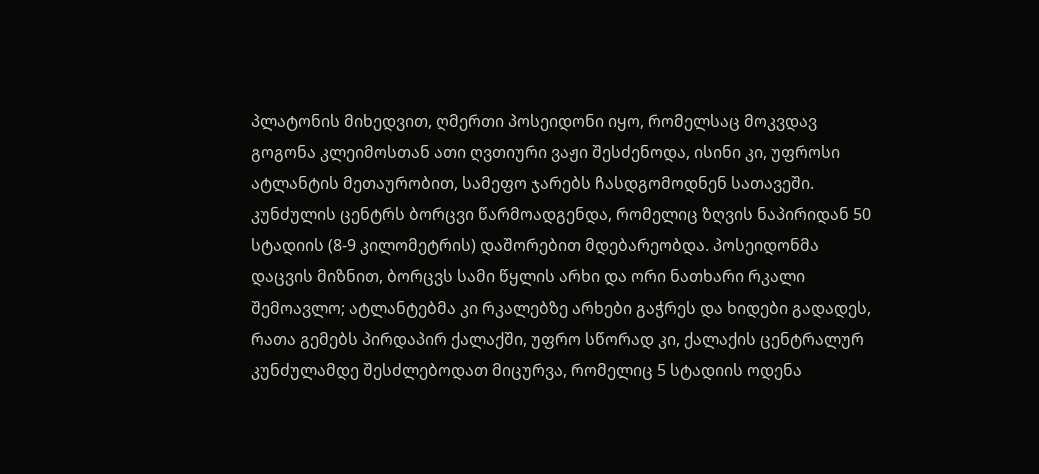პლატონის მიხედვით, ღმერთი პოსეიდონი იყო, რომელსაც მოკვდავ გოგონა კლეიმოსთან ათი ღვთიური ვაჟი შესძენოდა, ისინი კი, უფროსი ატლანტის მეთაურობით, სამეფო ჯარებს ჩასდგომოდნენ სათავეში.
კუნძულის ცენტრს ბორცვი წარმოადგენდა, რომელიც ზღვის ნაპირიდან 50 სტადიის (8-9 კილომეტრის) დაშორებით მდებარეობდა. პოსეიდონმა დაცვის მიზნით, ბორცვს სამი წყლის არხი და ორი ნათხარი რკალი შემოავლო; ატლანტებმა კი რკალებზე არხები გაჭრეს და ხიდები გადადეს, რათა გემებს პირდაპირ ქალაქში, უფრო სწორად კი, ქალაქის ცენტრალურ კუნძულამდე შესძლებოდათ მიცურვა, რომელიც 5 სტადიის ოდენა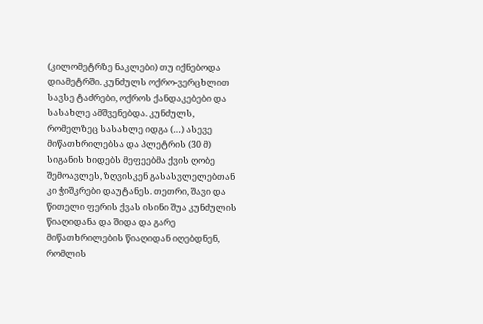(კილომეტრზე ნაკლები) თუ იქნებოდა დიამეტრში. კუნძულს ოქრო-ვერცხლით სავსე ტაძრები, ოქროს ქანდაკებები და სასახლე ამშვენებდა. კუნძულს, რომელზეც სასახლე იდგა (…) ასევე მიწათხრილებსა და პლეტრის (30 მ) სიგანის ხიდებს მეფეებმა ქვის ღობე შემოავლეს, ზღვისკენ გასასვლელებთან კი ჭიშკრები დაუტანეს. თეთრი, შავი და წითელი ფერის ქვას ისინი შუა კუნძულის წიაღიდანა და შიდა და გარე მიწათხრილების წიაღიდან იღებდნენ, რომლის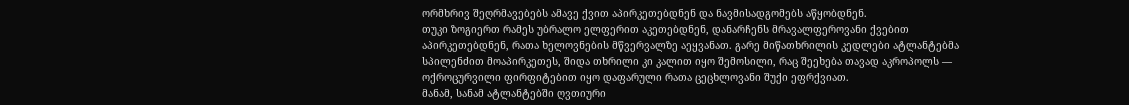ორმხრივ შეღრმავებებს ამავე ქვით აპირკეთებდნენ და ნავმისადგომებს აწყობდნენ.
თუკი ზოგიერთ რამეს უბრალო ელფერით აკეთებდნენ, დანარჩენს მრავალფეროვანი ქვებით აპირკეთებდნენ, რათა ხელოვნების მწვერვალზე აეყვანათ. გარე მიწათხრილის კედლები ატლანტებმა სპილენძით მოაპირკეთეს, შიდა თხრილი კი კალით იყო შემოსილი, რაც შეეხება თავად აკროპოლს — ოქროცურვილი ფირფიტებით იყო დაფარული რათა ცეცხლოვანი შუქი ეფრქვიათ.
მანამ, სანამ ატლანტებში ღვთიური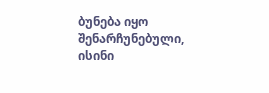ბუნება იყო შენარჩუნებული, ისინი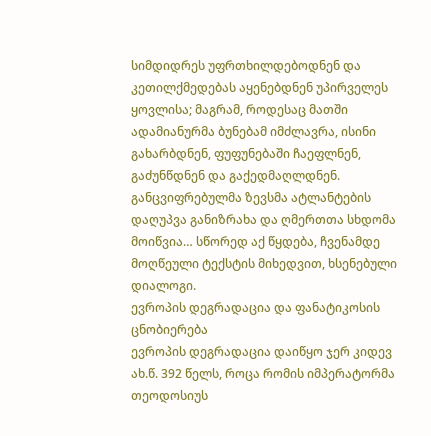სიმდიდრეს უფრთხილდებოდნენ და კეთილქმედებას აყენებდნენ უპირველეს ყოვლისა; მაგრამ, როდესაც მათში ადამიანურმა ბუნებამ იმძლავრა, ისინი გახარბდნენ, ფუფუნებაში ჩაეფლნენ, გაძუნწდნენ და გაქედმაღლდნენ. განცვიფრებულმა ზევსმა ატლანტების დაღუპვა განიზრახა და ღმერთთა სხდომა მოიწვია… სწორედ აქ წყდება, ჩვენამდე მოღწეული ტექსტის მიხედვით, ხსენებული დიალოგი.
ევროპის დეგრადაცია და ფანატიკოსის ცნობიერება
ევროპის დეგრადაცია დაიწყო ჯერ კიდევ ახ.წ. 392 წელს, როცა რომის იმპერატორმა თეოდოსიუს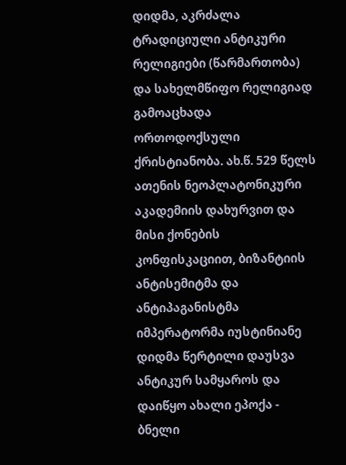დიდმა, აკრძალა ტრადიციული ანტიკური რელიგიები (წარმართობა) და სახელმწიფო რელიგიად გამოაცხადა ორთოდოქსული ქრისტიანობა. ახ.წ. 529 წელს ათენის ნეოპლატონიკური აკადემიის დახურვით და მისი ქონების კონფისკაციით, ბიზანტიის ანტისემიტმა და ანტიპაგანისტმა იმპერატორმა იუსტინიანე დიდმა წერტილი დაუსვა ანტიკურ სამყაროს და დაიწყო ახალი ეპოქა - ბნელი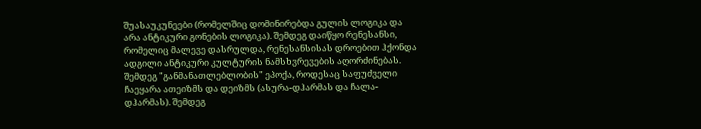შუასაუკუნეები (რომელშიც დომინირებდა გულის ლოგიკა და არა ანტიკური გონების ლოგიკა). შემდეგ დაიწყო რენესანსი, რომელიც მალევე დასრულდა, რენესანსისას დროებით ჰქონდა ადგილი ანტიკური კულტურის ნამსხვრევების აღორძინებას. შემდეგ "განმანათლებლობის" ეპოქა, როდესაც საფუძველი ჩაეყარა ათეიზმს და დეიზმს (ასურა-დჰარმას და ჩალა-დჰარმას). შემდეგ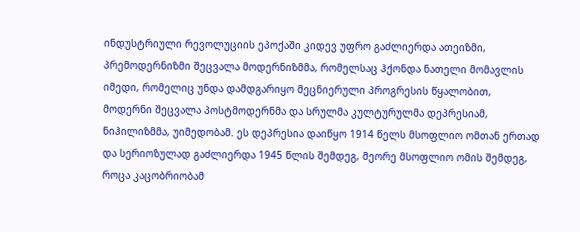ინდუსტრიული რევოლუციის ეპოქაში კიდევ უფრო გაძლიერდა ათეიზმი, პრემოდერნიზმი შეცვალა მოდერნიზმმა, რომელსაც ჰქონდა ნათელი მომავლის იმედი, რომელიც უნდა დამდგარიყო მეცნიერული პროგრესის წყალობით, მოდერნი შეცვალა პოსტმოდერნმა და სრულმა კულტურულმა დეპრესიამ, ნიჰილიზმმა, უიმედობამ. ეს დეპრესია დაიწყო 1914 წელს მსოფლიო ომთან ერთად და სერიოზულად გაძლიერდა 1945 წლის შემდეგ, მეორე მსოფლიო ომის შემდეგ, როცა კაცობრიობამ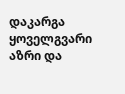დაკარგა ყოველგვარი აზრი და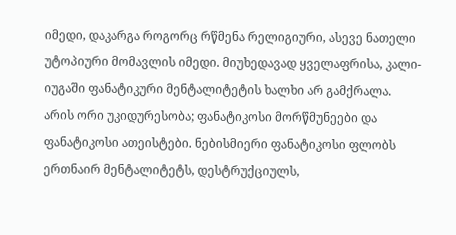იმედი, დაკარგა როგორც რწმენა რელიგიური, ასევე ნათელი უტოპიური მომავლის იმედი. მიუხედავად ყველაფრისა, კალი-იუგაში ფანატიკური მენტალიტეტის ხალხი არ გამქრალა. არის ორი უკიდურესობა; ფანატიკოსი მორწმუნეები და ფანატიკოსი ათეისტები. ნებისმიერი ფანატიკოსი ფლობს ერთნაირ მენტალიტეტს, დესტრუქციულს,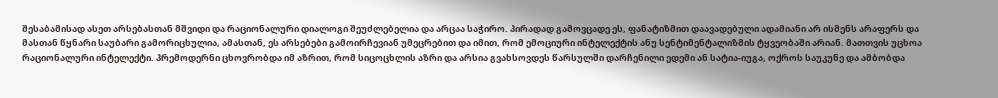შესაბამისად ასეთ არსებასთან მშვიდი და რაციონალური დიალოგი შეუძლებელია და არცაა საჭირო. პირადად გამოვცადე ეს, ფანატიზმით დაავადებული ადამიანი არ ისმენს არაფერს და მასთან წყნარი საუბარი გამორიცხულია, ამასთან, ეს არსებები გამოირჩევიან უმეცრებით და იმით, რომ ემოციური ინტელექტის ანუ სენტიმენტალიზმის ტყვეობაში არიან. მათთვის უცხოა რაციონალური ინტელექტი. პრემოდერნი ცხოვრობდა იმ აზრით, რომ სიცოცხლის აზრი და არსია გვახსოვდეს წარსულში დარჩენილი ედემი ან სატია-იუგა, ოქროს საუკუნე და ამბობდა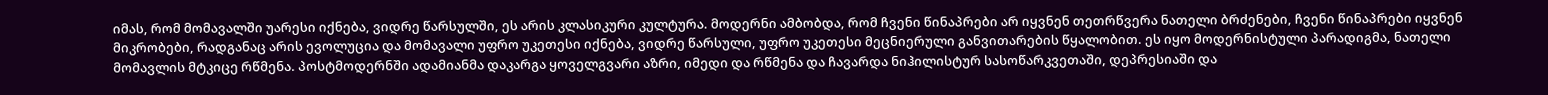იმას, რომ მომავალში უარესი იქნება, ვიდრე წარსულში, ეს არის კლასიკური კულტურა. მოდერნი ამბობდა, რომ ჩვენი წინაპრები არ იყვნენ თეთრწვერა ნათელი ბრძენები, ჩვენი წინაპრები იყვნენ მიკრობები, რადგანაც არის ევოლუცია და მომავალი უფრო უკეთესი იქნება, ვიდრე წარსული, უფრო უკეთესი მეცნიერული განვითარების წყალობით. ეს იყო მოდერნისტული პარადიგმა, ნათელი მომავლის მტკიცე რწმენა. პოსტმოდერნში ადამიანმა დაკარგა ყოველგვარი აზრი, იმედი და რწმენა და ჩავარდა ნიჰილისტურ სასოწარკვეთაში, დეპრესიაში და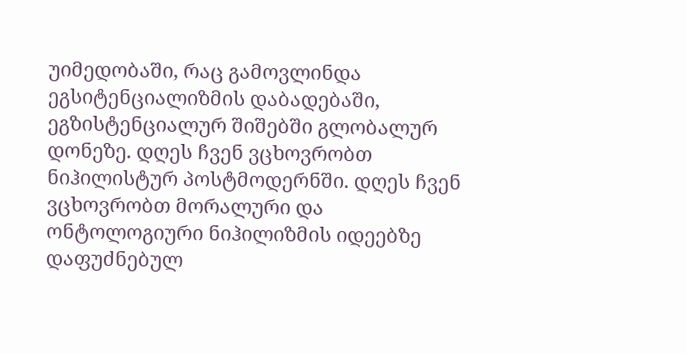უიმედობაში, რაც გამოვლინდა ეგსიტენციალიზმის დაბადებაში, ეგზისტენციალურ შიშებში გლობალურ დონეზე. დღეს ჩვენ ვცხოვრობთ ნიჰილისტურ პოსტმოდერნში. დღეს ჩვენ ვცხოვრობთ მორალური და ონტოლოგიური ნიჰილიზმის იდეებზე დაფუძნებულ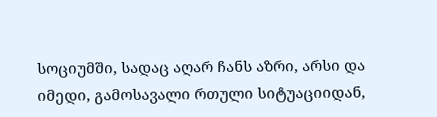სოციუმში, სადაც აღარ ჩანს აზრი, არსი და იმედი, გამოსავალი რთული სიტუაციიდან,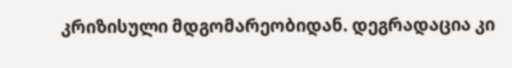კრიზისული მდგომარეობიდან. დეგრადაცია კი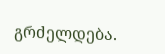გრძელდება.